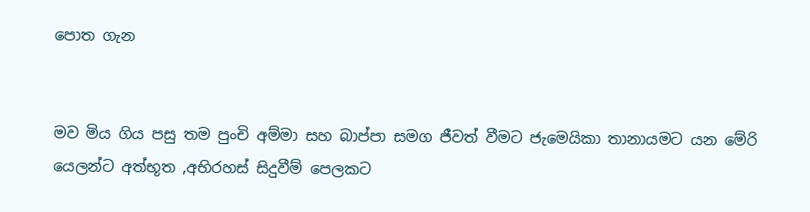පොත ගැන


මව මිය ගිය පසු තම පුංචි අම්මා සහ බාප්පා සමග ජීවත් වීමට ජැමෙයිකා තානායමට යන මේරි යෙලන්ට අත්භූත ,අභිරහස් සිදුවීම් පෙලකට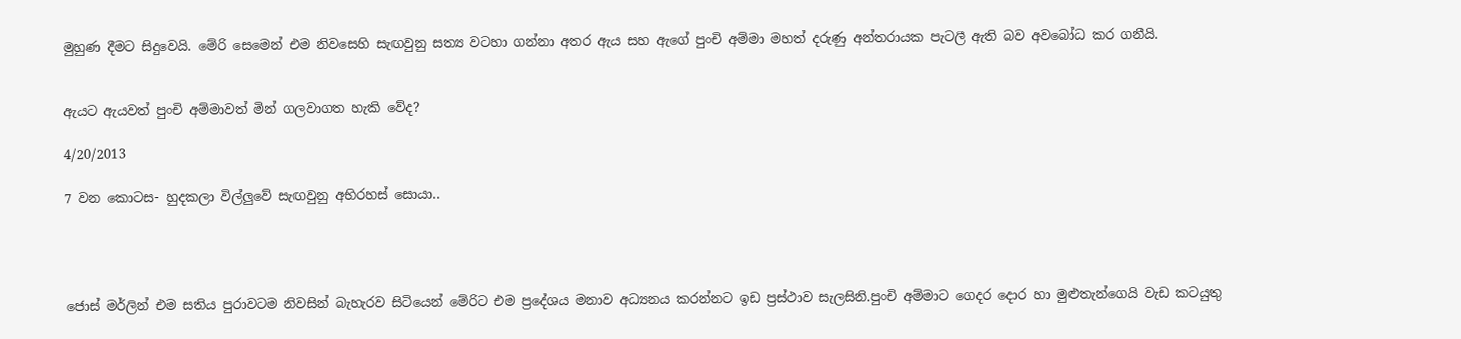මුහුණ දීමට සිදුවෙයි. මේරි සෙමෙන් එම නිවසෙහි සැඟවුනු සත්‍ය වටහා ගන්නා අතර ඇය සහ ඇගේ පුංචි අම්මා මහත් දරුණු අන්තරායක පැටලී ඇති බව අවබෝධ කර ගනීයි.


ඇයට ඇයවත් පුංචි අම්මාවත් මින් ගලවාගත හැකි වේද?

4/20/2013

7 වන කොටස- හුදකලා විල්ලුවේ සැඟවුනු අභිරහස් සොයා..




ජොස් මර්ලින් එම සතිය පුරාවටම නිවසින් බැහැරව සිටියෙන් මේරිට එම ප්‍රදේශය මනාව අධ්‍යනය කරන්නට ඉඩ ප්‍රස්ථාව සැලසිනි.පුංචි අම්මාට ගෙදර දොර හා මුළුතැන්ගෙයි වැඩ කටයුතු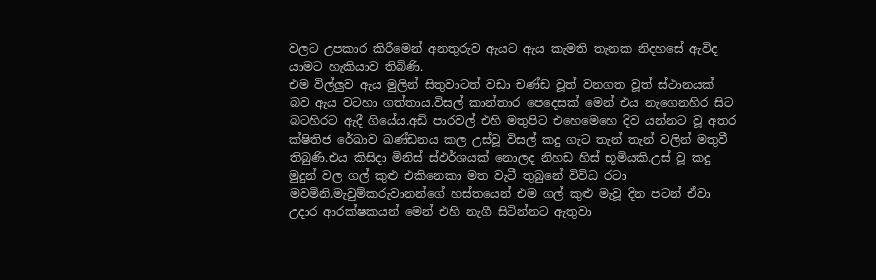වලට උපකාර කිරීමෙන් අනතුරුව ඇයට ඇය කැමති තැනක නිදහසේ ඇවිද යාමට හැකියාව තිබිණි.
එම විල්ලුව ඇය මුලින් සිතුවාටත් වඩා චණ්ඩ වූත් වනගත වූත් ස්ථානයක් බව ඇය වටහා ගත්තාය.විසල් කාන්තාර පෙදෙසක් මෙන් එය නැගෙනහිර සිට බටහිරට ඇදී ගියේය.අඩි පාරවල් එහි මතුපිට එහෙමෙහෙ දිව යන්නට වූ අතර ක්ෂිතිජ රේඛාව ඛණ්ඩනය කල උස්වූ විසල් කදු ගැට තැන් තැන් වලින් මතුවී තිබුණි.එය කිසිදා මිනිස් ස්ඵර්ශයක් නොලද නිහඩ හිස් භූමියකි.උස් වූ කදු මුදුන් වල ගල් කුළු එකිනෙකා මත වැටී තුබුනේ විවිධ රටා මවමිනි.මැවුම්කරුවානන්ගේ හස්තයෙන් එම ගල් කුළු මැවූ දින පටන් ඒවා උදාර ආරක්ෂකයන් මෙන් එහි නැගී සිටින්නට ඇතුවා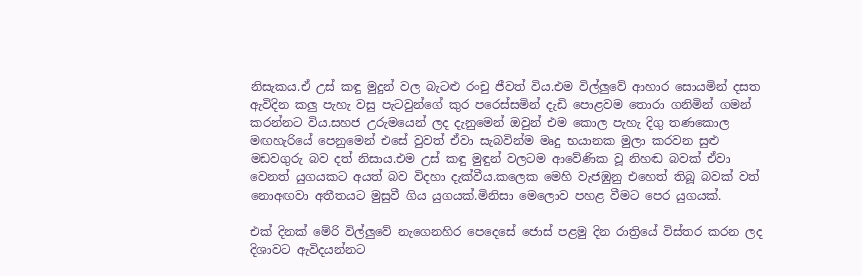නිසැකය.ඒ උස් කඳු මුදුන් වල බැටළු රංචු ජීවත් විය.එම විල්ලුවේ ආහාර සොයමින් දසත ඇවිදින කලු පැහැ වසු පැටවුන්ගේ කුර පරෙස්සමින් දැඩි පොළවම තොරා ගනිමින් ගමන් කරන්නට විය.සහජ උරුමයෙන් ලද දැනුමෙන් ඔවුන් එම කොල පැහැ දිගු තණකොල මඟහැරියේ පෙනුමෙන් එසේ වුවත් ඒවා සැබවින්ම මෘදු භයානක මුලා කරවන සුළු මඩවගුරු බව දත් නිසාය.එම උස් කඳු මුඳුන් වලටම ආවේණික වූ නිහඬ බවක් ඒවා වෙනත් යුගයකට අයත් බව විදහා දැක්වීය.කලෙක මෙහි වැජඹුනු එහෙත් තිබූ බවක් වත් නොඅඟවා අතීතයට මුසුවී ගිය යුගයක්.මිනිසා මෙලොව පහළ වීමට පෙර යුගයක්.

එක් දිනක් මේරි විල්ලුවේ නැගෙනහිර පෙදෙසේ ජොස් පළමු දින රාත්‍රියේ විස්තර කරන ලද දිශාවට ඇවිදයන්නට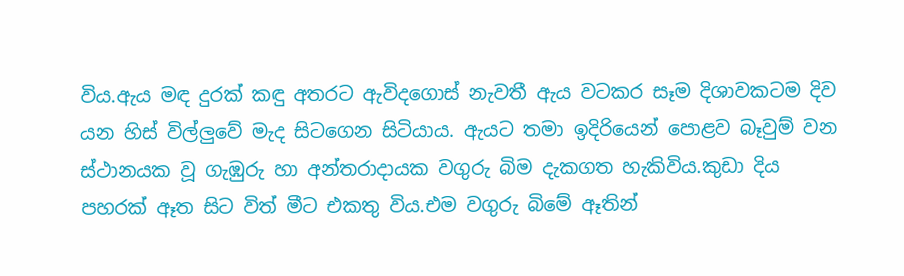විය.ඇය මඳ දුරක් කඳු අතරට ඇවිදගොස් නැවතී ඇය වටකර සෑම දිශාවකටම දිව යන හිස් විල්ලුවේ මැද සිටගෙන සිටියාය. ඇයට තමා ඉදිරියෙන් පොළව බෑවුම් වන ස්ථානයක වූ ගැඹුරු හා අන්තරාදායක වගුරු බිම දැකගත හැකිවිය.කුඩා දිය පහරක් ඈත සිට විත් මීට එකතු විය.එම වගුරු බිමේ ඈතින්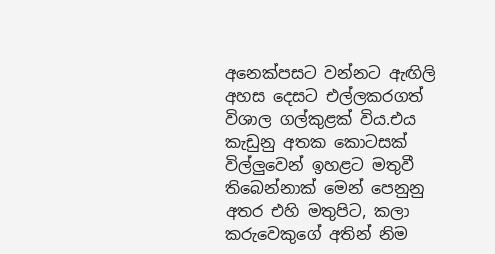අනෙක්පසට වන්නට ඇඟිලි අහස දෙසට එල්ලකරගත් විශාල ගල්කුළක් විය.එය කැඩුනු අතක කොටසක් විල්ලුවෙන් ඉහළට මතුවී තිබෙන්නාක් මෙන් පෙනුනු අතර එහි මතුපිට, කලා කරුවෙකුගේ අතින් නිම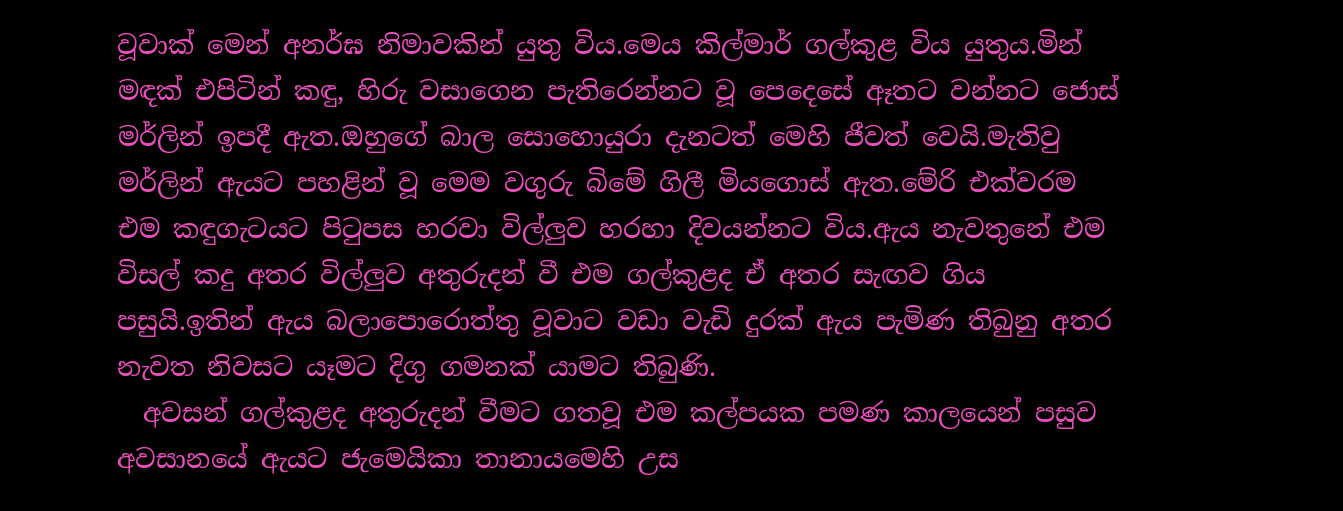වූවාක් මෙන් අනර්ඝ නිමාවකින් යුතු විය.මෙය කිල්මාර් ගල්කුළ විය යුතුය.මින් මඳක් එපිටින් කඳු, හිරු වසාගෙන පැතිරෙන්නට වූ පෙදෙසේ ඈතට වන්නට ජොස් මර්ලින් ඉපදී ඇත.ඔහුගේ බාල සොහොයුරා දැනටත් මෙහි ජීවත් වෙයි.මැතිවු මර්ලින් ඇයට පහළින් වූ මෙම වගුරු බිමේ ගිලී මියගොස් ඇත.මේරි එක්වරම එම කඳුගැටයට පිටුපස හරවා විල්ලුව හරහා දිවයන්නට විය.ඇය නැවතුනේ එම විසල් කදු අතර විල්ලුව අතුරුදන් වී එම ගල්කුළද ඒ අතර සැඟව ගිය පසුයි.ඉතින් ඇය බලාපොරොත්තු වූවාට වඩා වැඩි දුරක් ඇය පැමිණ තිබුනු අතර නැවත නිවසට යෑමට දිගු ගමනක් යාමට තිබුණි.
  අවසන් ගල්කුළද අතුරුදන් වීමට ගතවූ එම කල්පයක පමණ කාලයෙන් පසුව අවසානයේ ඇයට ජැමෙයිකා තානායමෙහි උස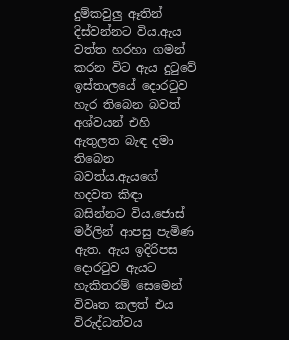දුම්කවුලු ඈතින් දිස්වන්නට විය.ඇය වත්ත හරහා ගමන් කරන විට ඇය දුටුවේ ඉස්තාලයේ දොරටුව හැර තිබෙන බවත් අශ්වයන් එහි ඇතුලත බැඳ දමා තිබෙන බවත්ය.ඇයගේ හදවත කිඳා බසින්නට විය.ජොස් මර්ලින් ආපසු පැමිණ ඇත. ඇය ඉදිරිපස දොරටුව ඇයට හැකිතරම් සෙමෙන් විවෘත කලත් එය විරුද්ධත්වය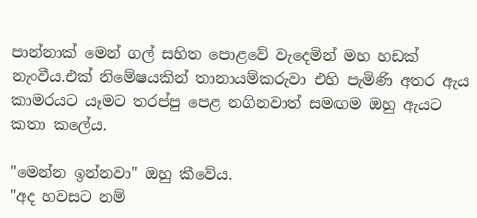පාන්නාක් මෙන් ගල් සහිත පොළවේ වැදෙමින් මහ හඩක් නැංවීය.එක් නිමේෂයකින් තානායම්කරුවා එහි පැමිණි අතර ඇය කාමරයට යෑමට තරප්පු පෙළ නගිනවාත් සමඟම ඔහු ඇයට කතා කලේය.

"මෙන්න ඉන්නවා" ඔහු කීවේය.
"අද හවසට නම්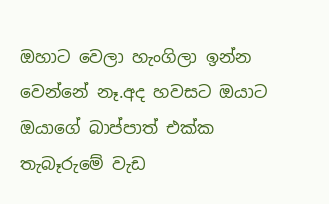ඔහාට වෙලා හැංගිලා ඉන්න වෙන්නේ නෑ.අද හවසට ඔයාට ඔයාගේ බාප්පාත් එක්ක තැබෑරුමේ වැඩ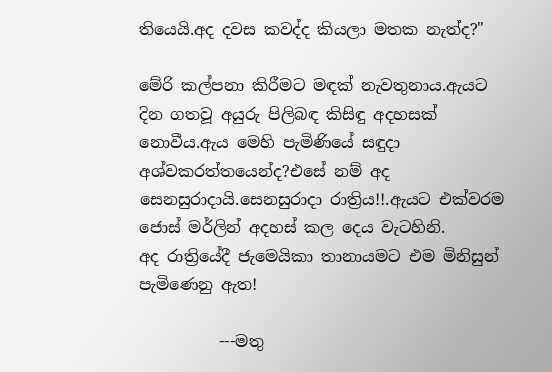තියෙයි.අද දවස කවද්ද කියලා මතක නැත්ද?"

මේරි කල්පනා කිරීමට මඳක් නැවතුනාය.ඇයට දින ගතවූ අයුරු පිලිබඳ කිසිඳු අදහසක් නොවීය.ඇය මෙහි පැමිණියේ සඳුදා අශ්වකරත්තයෙන්ද?එසේ නම් අද සෙනසුරාදායි.සෙනසුරාදා රාත්‍රිය!!.ඇයට එක්වරම ජොස් මර්ලින් අදහස් කල දෙය වැටහිනි.
අද රාත්‍රියේදී ජැමෙයිකා තානායමට එම මිනිසුන් පැමිණෙනු ඇත!

          ---මතු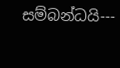සම්බන්ධයි---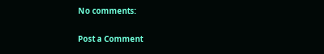No comments:

Post a Comment